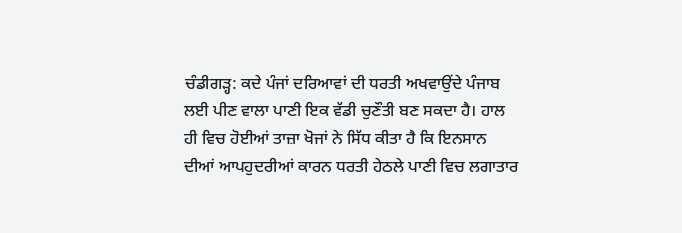ਚੰਡੀਗੜ੍ਹ: ਕਦੇ ਪੰਜਾਂ ਦਰਿਆਵਾਂ ਦੀ ਧਰਤੀ ਅਖਵਾਉਂਦੇ ਪੰਜਾਬ ਲਈ ਪੀਣ ਵਾਲਾ ਪਾਣੀ ਇਕ ਵੱਡੀ ਚੁਣੌਤੀ ਬਣ ਸਕਦਾ ਹੈ। ਹਾਲ ਹੀ ਵਿਚ ਹੋਈਆਂ ਤਾਜ਼ਾ ਖੋਜਾਂ ਨੇ ਸਿੱਧ ਕੀਤਾ ਹੈ ਕਿ ਇਨਸਾਨ ਦੀਆਂ ਆਪਹੁਦਰੀਆਂ ਕਾਰਨ ਧਰਤੀ ਹੇਠਲੇ ਪਾਣੀ ਵਿਚ ਲਗਾਤਾਰ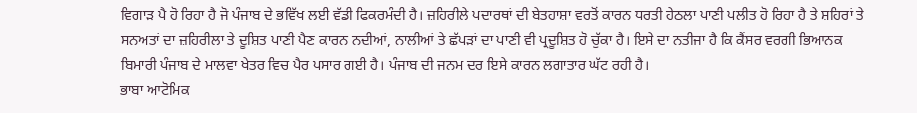ਵਿਗਾੜ ਪੈ ਹੋ ਰਿਹਾ ਹੈ ਜੋ ਪੰਜਾਬ ਦੇ ਭਵਿੱਖ ਲਈ ਵੱਡੀ ਫਿਕਰਮੰਦੀ ਹੈ। ਜ਼ਹਿਰੀਲੇ ਪਦਾਰਥਾਂ ਦੀ ਬੇਤਹਾਸ਼ਾ ਵਰਤੋਂ ਕਾਰਨ ਧਰਤੀ ਹੇਠਲਾ ਪਾਣੀ ਪਲੀਤ ਹੋ ਰਿਹਾ ਹੈ ਤੇ ਸ਼ਹਿਰਾਂ ਤੇ ਸਨਅਤਾਂ ਦਾ ਜ਼ਹਿਰੀਲਾ ਤੇ ਦੂਸ਼ਿਤ ਪਾਣੀ ਪੈਣ ਕਾਰਨ ਨਦੀਆਂ, ਨਾਲੀਆਂ ਤੇ ਛੱਪੜਾਂ ਦਾ ਪਾਣੀ ਵੀ ਪ੍ਰਦੂਸ਼ਿਤ ਹੋ ਚੁੱਕਾ ਹੈ। ਇਸੇ ਦਾ ਨਤੀਜਾ ਹੈ ਕਿ ਕੈਂਸਰ ਵਰਗੀ ਭਿਆਨਕ ਬਿਮਾਰੀ ਪੰਜਾਬ ਦੇ ਮਾਲਵਾ ਖੇਤਰ ਵਿਚ ਪੈਰ ਪਸਾਰ ਗਈ ਹੈ। ਪੰਜਾਬ ਦੀ ਜਨਮ ਦਰ ਇਸੇ ਕਾਰਨ ਲਗਾਤਾਰ ਘੱਟ ਰਹੀ ਹੈ।
ਭਾਬਾ ਆਟੋਮਿਕ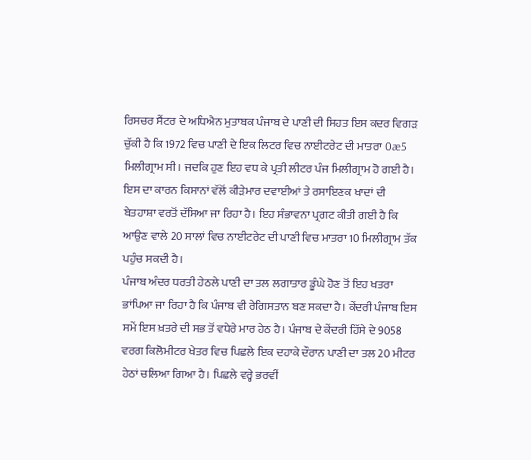ਰਿਸਚਰ ਸੈਂਟਰ ਦੇ ਅਧਿਐਨ ਮੁਤਾਬਕ ਪੰਜਾਬ ਦੇ ਪਾਣੀ ਦੀ ਸਿਹਤ ਇਸ ਕਦਰ ਵਿਗੜ ਚੁੱਕੀ ਹੈ ਕਿ 1972 ਵਿਚ ਪਾਣੀ ਦੇ ਇਕ ਲਿਟਰ ਵਿਚ ਨਾਈਟਰੇਟ ਦੀ ਮਾਤਰਾ 0æ5 ਮਿਲੀਗ੍ਰਾਮ ਸੀ। ਜਦਕਿ ਹੁਣ ਇਹ ਵਧ ਕੇ ਪ੍ਰਤੀ ਲੀਟਰ ਪੰਜ ਮਿਲੀਗ੍ਰਾਮ ਹੋ ਗਈ ਹੈ। ਇਸ ਦਾ ਕਾਰਨ ਕਿਸਾਨਾਂ ਵੱਲੋਂ ਕੀੜੇਮਾਰ ਦਵਾਈਆਂ ਤੇ ਰਸਾਇਣਕ ਖਾਦਾਂ ਦੀ ਬੇਤਹਾਸ਼ਾ ਵਰਤੋਂ ਦੱਸਿਆ ਜਾ ਰਿਹਾ ਹੈ। ਇਹ ਸੰਭਾਵਨਾ ਪ੍ਰਗਟ ਕੀਤੀ ਗਈ ਹੈ ਕਿ ਆਉਣ ਵਾਲੇ 20 ਸਾਲਾਂ ਵਿਚ ਨਾਈਟਰੇਟ ਦੀ ਪਾਣੀ ਵਿਚ ਮਾਤਰਾ 10 ਮਿਲੀਗ੍ਰਾਮ ਤੱਕ ਪਹੁੰਚ ਸਕਦੀ ਹੈ।
ਪੰਜਾਬ ਅੰਦਰ ਧਰਤੀ ਹੇਠਲੇ ਪਾਣੀ ਦਾ ਤਲ ਲਗਾਤਾਰ ਡੂੰਘੇ ਹੋਣ ਤੋਂ ਇਹ ਖਤਰਾ ਭਾਂਪਿਆ ਜਾ ਰਿਹਾ ਹੈ ਕਿ ਪੰਜਾਬ ਵੀ ਰੇਗਿਸਤਾਨ ਬਣ ਸਕਦਾ ਹੈ। ਕੇਂਦਰੀ ਪੰਜਾਬ ਇਸ ਸਮੇਂ ਇਸ ਖ਼ਤਰੇ ਦੀ ਸਭ ਤੋਂ ਵਧੇਰੇ ਮਾਰ ਹੇਠ ਹੈ। ਪੰਜਾਬ ਦੇ ਕੇਂਦਰੀ ਹਿੱਸੇ ਦੇ 9058 ਵਰਗ ਕਿਲੋਮੀਟਰ ਖੇਤਰ ਵਿਚ ਪਿਛਲੇ ਇਕ ਦਹਾਕੇ ਦੌਰਾਨ ਪਾਣੀ ਦਾ ਤਲ 20 ਮੀਟਰ ਹੇਠਾਂ ਚਲਿਆ ਗਿਆ ਹੈ। ਪਿਛਲੇ ਵਰ੍ਹੇ ਭਰਵੀਂ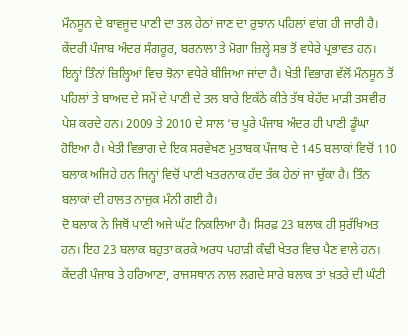ਮੌਨਸੂਨ ਦੇ ਬਾਵਜੂਦ ਪਾਣੀ ਦਾ ਤਲ ਹੇਠਾਂ ਜਾਣ ਦਾ ਰੁਝਾਨ ਪਹਿਲਾਂ ਵਾਂਗ ਹੀ ਜਾਰੀ ਹੈ। ਕੇਂਦਰੀ ਪੰਜਾਬ ਅੰਦਰ ਸੰਗਰੂਰ, ਬਰਨਾਲਾ ਤੇ ਮੋਗਾ ਜ਼ਿਲ੍ਹੇ ਸਭ ਤੋਂ ਵਧੇਰੇ ਪ੍ਰਭਾਵਤ ਹਨ।
ਇਨ੍ਹਾਂ ਤਿੰਨਾਂ ਜ਼ਿਲ੍ਹਿਆਂ ਵਿਚ ਝੋਨਾ ਵਧੇਰੇ ਬੀਜਿਆ ਜਾਂਦਾ ਹੈ। ਖੇਤੀ ਵਿਭਾਗ ਵੱਲੋਂ ਮੌਨਸੂਨ ਤੋਂ ਪਹਿਲਾਂ ਤੇ ਬਾਅਦ ਦੇ ਸਮੇਂ ਦੇ ਪਾਣੀ ਦੇ ਤਲ ਬਾਰੇ ਇਕੱਠੇ ਕੀਤੇ ਤੱਥ ਬੇਹੱਦ ਮਾੜੀ ਤਸਵੀਰ ਪੇਸ਼ ਕਰਦੇ ਹਨ। 2009 ਤੇ 2010 ਦੇ ਸਾਲ ‘ਚ ਪੂਰੇ ਪੰਜਾਬ ਅੰਦਰ ਹੀ ਪਾਣੀ ਡੂੰਘਾ ਹੋਇਆ ਹੈ। ਖੇਤੀ ਵਿਭਾਗ ਦੇ ਇਕ ਸਰਵੇਖਣ ਮੁਤਾਬਕ ਪੰਜਾਬ ਦੇ 145 ਬਲਾਕਾਂ ਵਿਚੋਂ 110 ਬਲਾਕ ਅਜਿਹੇ ਹਨ ਜਿਨ੍ਹਾਂ ਵਿਚੋਂ ਪਾਣੀ ਖਤਰਨਾਕ ਹੱਦ ਤੱਕ ਹੇਠਾਂ ਜਾ ਚੁੱਕਾ ਹੈ। ਤਿੰਨ ਬਲਾਕਾਂ ਦੀ ਹਾਲਤ ਨਾਜ਼ੁਕ ਮੰਨੀ ਗਈ ਹੈ।
ਦੋ ਬਲਾਕ ਨੇ ਜਿਥੋਂ ਪਾਣੀ ਅਜੇ ਘੱਟ ਨਿਕਲਿਆ ਹੈ। ਸਿਰਫ਼ 23 ਬਲਾਕ ਹੀ ਸੁਰੱਖਿਅਤ ਹਨ। ਇਹ 23 ਬਲਾਕ ਬਹੁਤਾ ਕਰਕੇ ਅਰਧ ਪਹਾੜੀ ਕੰਢੀ ਖੇਤਰ ਵਿਚ ਪੈਣ ਵਾਲੇ ਹਨ। ਕੇਂਦਰੀ ਪੰਜਾਬ ਤੇ ਹਰਿਆਣਾ, ਰਾਜਸਥਾਨ ਨਾਲ ਲਗਦੇ ਸਾਰੇ ਬਲਾਕ ਤਾਂ ਖ਼ਤਰੇ ਦੀ ਘੰਟੀ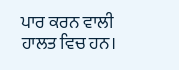ਪਾਰ ਕਰਨ ਵਾਲੀ ਹਾਲਤ ਵਿਚ ਹਨ।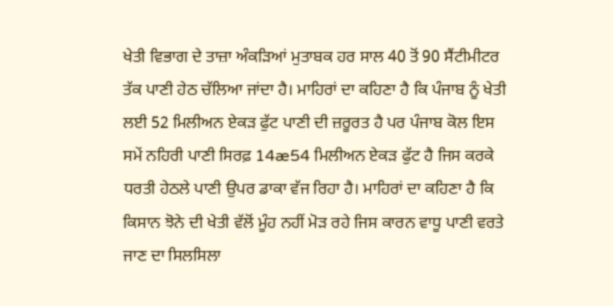ਖੇਤੀ ਵਿਭਾਗ ਦੇ ਤਾਜ਼ਾ ਅੰਕੜਿਆਂ ਮੁਤਾਬਕ ਹਰ ਸਾਲ 40 ਤੋਂ 90 ਸੈਂਟੀਮੀਟਰ ਤੱਕ ਪਾਣੀ ਹੇਠ ਚੱਲਿਆ ਜਾਂਦਾ ਹੈ। ਮਾਹਿਰਾਂ ਦਾ ਕਹਿਣਾ ਹੈ ਕਿ ਪੰਜਾਬ ਨੂੰ ਖੇਤੀ ਲਈ 52 ਮਿਲੀਅਨ ਏਕੜ ਫੁੱਟ ਪਾਣੀ ਦੀ ਜ਼ਰੂਰਤ ਹੈ ਪਰ ਪੰਜਾਬ ਕੋਲ ਇਸ ਸਮੇਂ ਨਹਿਰੀ ਪਾਣੀ ਸਿਰਫ਼ 14æ54 ਮਿਲੀਅਨ ਏਕੜ ਫੁੱਟ ਹੈ ਜਿਸ ਕਰਕੇ ਧਰਤੀ ਹੇਠਲੇ ਪਾਣੀ ਉਪਰ ਡਾਕਾ ਵੱਜ ਰਿਹਾ ਹੈ। ਮਾਹਿਰਾਂ ਦਾ ਕਹਿਣਾ ਹੈ ਕਿ ਕਿਸਾਨ ਝੋਨੇ ਦੀ ਖੇਤੀ ਵੱਲੋਂ ਮੂੰਹ ਨਹੀਂ ਮੋੜ ਰਹੇ ਜਿਸ ਕਾਰਨ ਵਾਧੂ ਪਾਣੀ ਵਰਤੇ ਜਾਣ ਦਾ ਸਿਲਸਿਲਾ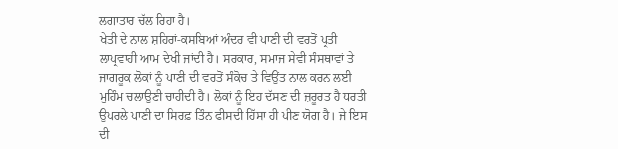ਲਗਾਤਾਰ ਚੱਲ ਰਿਹਾ ਹੈ।
ਖੇਤੀ ਦੇ ਨਾਲ ਸ਼ਹਿਰਾਂ-ਕਸਬਿਆਂ ਅੰਦਰ ਵੀ ਪਾਣੀ ਦੀ ਵਰਤੋਂ ਪ੍ਰਤੀ ਲਾਪ੍ਰਵਾਹੀ ਆਮ ਦੇਖੀ ਜਾਂਦੀ ਹੈ। ਸਰਕਾਰ, ਸਮਾਜ ਸੇਵੀ ਸੰਸਥਾਵਾਂ ਤੇ ਜਾਗਰੂਕ ਲੋਕਾਂ ਨੂੰ ਪਾਣੀ ਦੀ ਵਰਤੋਂ ਸੰਕੋਚ ਤੇ ਵਿਉਂਤ ਨਾਲ ਕਰਨ ਲਈ ਮੁਹਿੰਮ ਚਲਾਉਣੀ ਚਾਹੀਦੀ ਹੈ। ਲੋਕਾਂ ਨੂੰ ਇਹ ਦੱਸਣ ਦੀ ਜ਼ਰੂਰਤ ਹੈ ਧਰਤੀ ਉਪਰਲੇ ਪਾਣੀ ਦਾ ਸਿਰਫ਼ ਤਿੰਨ ਫੀਸਦੀ ਹਿੱਸਾ ਹੀ ਪੀਣ ਯੋਗ ਹੈ। ਜੇ ਇਸ ਦੀ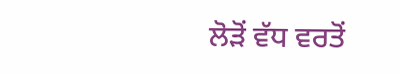ਲੋੜੋਂ ਵੱਧ ਵਰਤੋਂ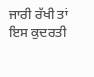ਜਾਰੀ ਰੱਖੀ ਤਾਂ ਇਸ ਕੁਦਰਤੀ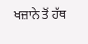ਖਜ਼ਾਨੇ ਤੋਂ ਹੱਥ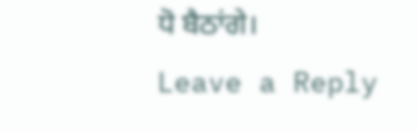ਧੋ ਬੈਠਾਂਗੇ।
Leave a Reply